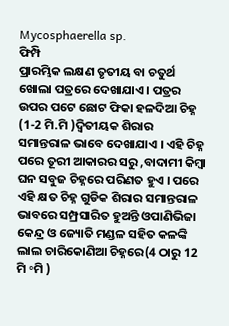Mycosphaerella sp.
ଫିମ୍ପି
ପ୍ରାରମ୍ଭିକ ଲକ୍ଷଣ ତୃତୀୟ ବା ଚତୁର୍ଥ ଖୋଲା ପତ୍ରରେ ଦେଖାଯାଏ । ପତ୍ରର ଉପର ପଟେ ଛୋଟ ଫିକା ହଳଦିଆ ଚିହ୍ନ (1-2 ମି.ମି )ଦ୍ଵିତୀୟକ ଶିରାର ସମାନ୍ତରାଳ ଭାବେ ଦେଖାଯାଏ । ଏହି ଚିହ୍ନ ପରେ ତୂରୀ ଆକାରର ସରୁ ,ବାଦାମୀ କିମ୍ବା ଘନ ସବୁଜ ଚିହ୍ନରେ ପରିଣତ ହୁଏ । ପରେ ଏହି କ୍ଷତ ଚିହ୍ନ ଗୁଡିକ ଶିରାର ସମାନ୍ତରାଳ ଭାବରେ ସମ୍ପ୍ରସାରିତ ହୁଅନ୍ତି ଓପାଣିଭିଜା କେନ୍ଦ୍ର ଓ ଜ୍ୟୋତି ମଣ୍ଡଳ ସହିତ କଳଙ୍କି ଲାଲ ଚାରିକୋଣିଆ ଚିହ୍ନରେ(4 ଠାରୁ 12 ମି ॰ମି )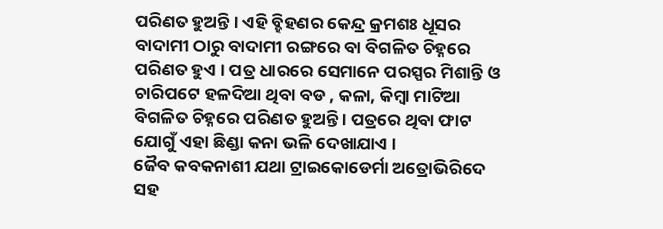ପରିଣତ ହୁଅନ୍ତି । ଏହି ବ୍ହିହଣର କେନ୍ଦ୍ର କ୍ରମଶଃ ଧୂସର ବାଦାମୀ ଠାରୁ ବାଦାମୀ ରଙ୍ଗରେ ବା ବିଗଳିତ ଚିହ୍ନରେ ପରିଣତ ହୁଏ । ପତ୍ର ଧାରରେ ସେମାନେ ପରସ୍ପର ମିଶାନ୍ତି ଓ ଚାରିପଟେ ହଳଦିଆ ଥିବା ବଡ , କଳା, କିମ୍ବା ମାଟିଆ ବିଗଳିତ ଚିହ୍ନରେ ପରିଣତ ହୁଅନ୍ତି । ପତ୍ରରେ ଥିବା ଫାଟ ଯୋଗୁଁ ଏହା ଛିଣ୍ଡା କନା ଭଳି ଦେଖାଯାଏ ।
ଜୈବ କବକନାଶୀ ଯଥା ଟ୍ରାଇକୋଡେର୍ମା ଅତ୍ରୋଭିରିଦେ ସହ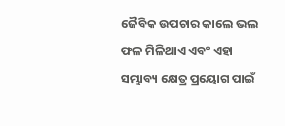ଜୈବିକ ଉପଚାର କାଲେ ଭଲ ଫଳ ମିଳିଥାଏ ଏବଂ ଏହା ସମ୍ଭାବ୍ୟ କ୍ଷେତ୍ର ପ୍ରୟୋଗ ପାଇଁ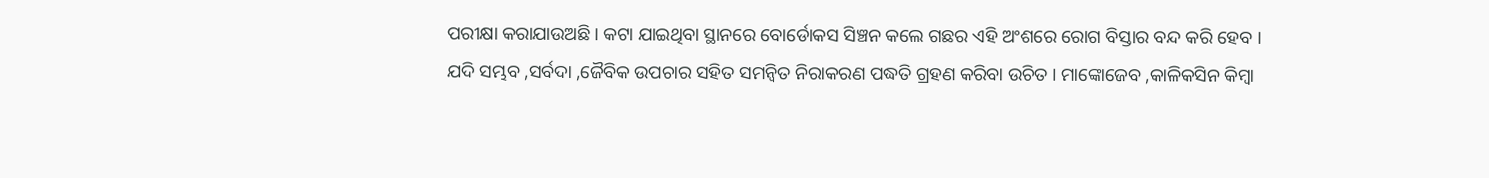ପରୀକ୍ଷା କରାଯାଉଅଛି । କଟା ଯାଇଥିବା ସ୍ଥାନରେ ବୋର୍ଡୋକସ ସିଞ୍ଚନ କଲେ ଗଛର ଏହି ଅଂଶରେ ରୋଗ ବିସ୍ତାର ବନ୍ଦ କରି ହେବ ।
ଯଦି ସମ୍ଭବ ,ସର୍ବଦା ,ଜୈବିକ ଉପଚାର ସହିତ ସମନ୍ଵିତ ନିରାକରଣ ପଦ୍ଧତି ଗ୍ରହଣ କରିବା ଉଚିତ । ମାଙ୍କୋଜେବ ,କାଳିକସିନ କିମ୍ବା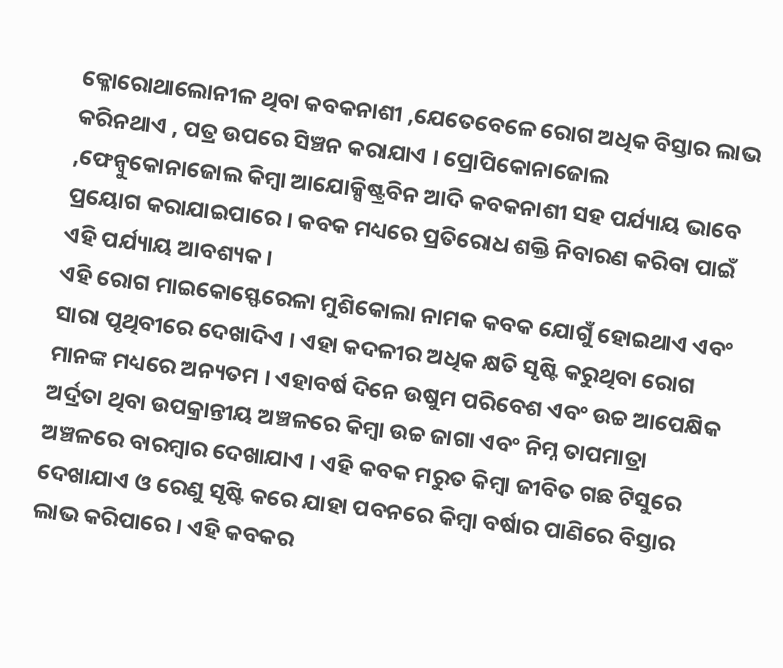କ୍ଳୋରୋଥାଲୋନୀଳ ଥିବା କବକନାଶୀ ,ଯେତେବେଳେ ରୋଗ ଅଧିକ ବିସ୍ତାର ଲାଭ କରିନଥାଏ , ପତ୍ର ଉପରେ ସିଞ୍ଚନ କରାଯାଏ । ପ୍ରୋପିକୋନାଜୋଲ ,ଫେନ୍ବୁକୋନାଜୋଲ କିମ୍ବା ଆଯୋକ୍ସିଷ୍ଟ୍ରବିନ ଆଦି କବକନାଶୀ ସହ ପର୍ଯ୍ୟାୟ ଭାବେ ପ୍ରୟୋଗ କରାଯାଇପାରେ । କବକ ମଧ୍ୟରେ ପ୍ରତିରୋଧ ଶକ୍ତି ନିବାରଣ କରିବା ପାଇଁ ଏହି ପର୍ଯ୍ୟାୟ ଆବଶ୍ୟକ ।
ଏହି ରୋଗ ମାଇକୋସ୍ଫେରେଳା ମୁଶିକୋଲା ନାମକ କବକ ଯୋଗୁଁ ହୋଇଥାଏ ଏବଂ ସାରା ପୃଥିବୀରେ ଦେଖାଦିଏ । ଏହା କଦଳୀର ଅଧିକ କ୍ଷତି ସୃଷ୍ଟି କରୁଥିବା ରୋଗ ମାନଙ୍କ ମଧ୍ୟରେ ଅନ୍ୟତମ । ଏହାବର୍ଷ ଦିନେ ଉଷୁମ ପରିବେଶ ଏବଂ ଉଚ୍ଚ ଆପେକ୍ଷିକ ଅର୍ଦ୍ରତା ଥିବା ଉପକ୍ରାନ୍ତୀୟ ଅଞ୍ଚଳରେ କିମ୍ବା ଉଚ୍ଚ ଜାଗା ଏବଂ ନିମ୍ନ ତାପମାତ୍ରା ଅଞ୍ଚଳରେ ବାରମ୍ବାର ଦେଖାଯାଏ । ଏହି କବକ ମରୁତ କିମ୍ବା ଜୀବିତ ଗଛ ଟିସୁରେ ଦେଖାଯାଏ ଓ ରେଣୁ ସୃଷ୍ଟି କରେ ଯାହା ପବନରେ କିମ୍ବା ବର୍ଷାର ପାଣିରେ ବିସ୍ତାର ଲାଭ କରିପାରେ । ଏହି କବକର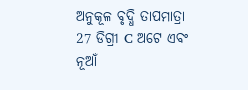ଅନୁକୂଳ ବୃଦ୍ଧି ତାପମାତ୍ରା 27 ଡିଗ୍ରୀ C ଅଟେ ଏବଂ ନୂଆଁ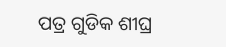ପତ୍ର ଗୁଡିକ ଶୀଘ୍ର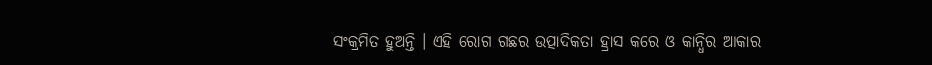ସଂକ୍ରମିତ ହୁଅନ୍ତି । ଏହି ରୋଗ ଗଛର ଉତ୍ପାଦିକତା ହ୍ରାସ କରେ ଓ କାନ୍ଧିର ଆକାର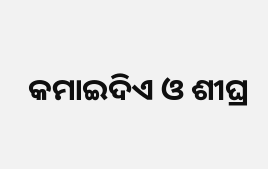କମାଇଦିଏ ଓ ଶୀଘ୍ର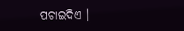ପଚାଇଦିଏ ।